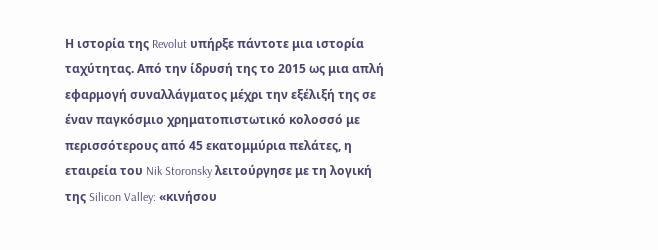Η ιστορία της Revolut υπήρξε πάντοτε μια ιστορία ταχύτητας. Από την ίδρυσή της το 2015 ως μια απλή εφαρμογή συναλλάγματος μέχρι την εξέλιξή της σε έναν παγκόσμιο χρηματοπιστωτικό κολοσσό με περισσότερους από 45 εκατομμύρια πελάτες, η εταιρεία του Nik Storonsky λειτούργησε με τη λογική της Silicon Valley: «κινήσου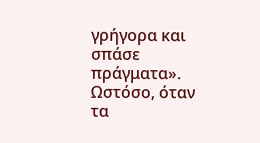γρήγορα και σπάσε πράγματα». Ωστόσο, όταν τα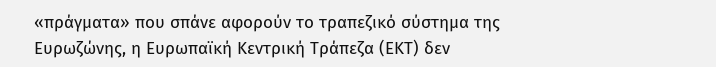«πράγματα» που σπάνε αφορούν το τραπεζικό σύστημα της Ευρωζώνης, η Ευρωπαϊκή Κεντρική Τράπεζα (ΕΚΤ) δεν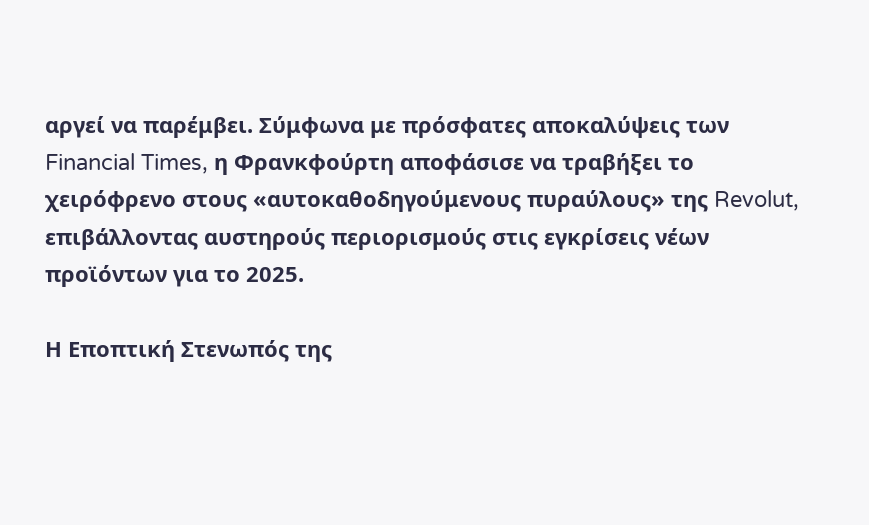αργεί να παρέμβει. Σύμφωνα με πρόσφατες αποκαλύψεις των Financial Times, η Φρανκφούρτη αποφάσισε να τραβήξει το χειρόφρενο στους «αυτοκαθοδηγούμενους πυραύλους» της Revolut, επιβάλλοντας αυστηρούς περιορισμούς στις εγκρίσεις νέων προϊόντων για το 2025.

Η Εποπτική Στενωπός της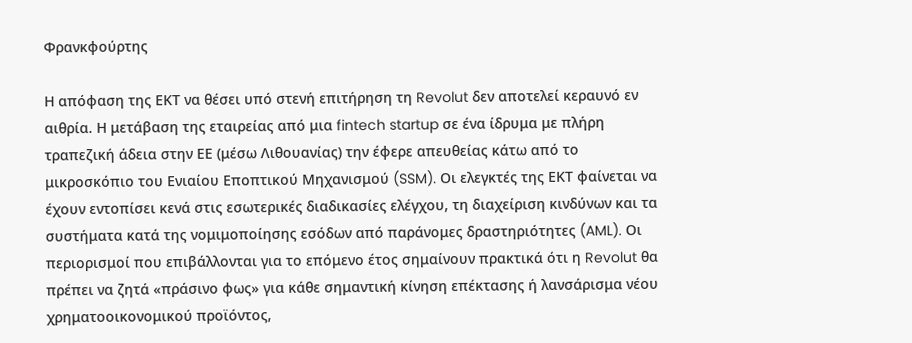Φρανκφούρτης

Η απόφαση της ΕΚΤ να θέσει υπό στενή επιτήρηση τη Revolut δεν αποτελεί κεραυνό εν αιθρία. Η μετάβαση της εταιρείας από μια fintech startup σε ένα ίδρυμα με πλήρη τραπεζική άδεια στην ΕΕ (μέσω Λιθουανίας) την έφερε απευθείας κάτω από το μικροσκόπιο του Ενιαίου Εποπτικού Μηχανισμού (SSM). Οι ελεγκτές της ΕΚΤ φαίνεται να έχουν εντοπίσει κενά στις εσωτερικές διαδικασίες ελέγχου, τη διαχείριση κινδύνων και τα συστήματα κατά της νομιμοποίησης εσόδων από παράνομες δραστηριότητες (AML). Οι περιορισμοί που επιβάλλονται για το επόμενο έτος σημαίνουν πρακτικά ότι η Revolut θα πρέπει να ζητά «πράσινο φως» για κάθε σημαντική κίνηση επέκτασης ή λανσάρισμα νέου χρηματοοικονομικού προϊόντος,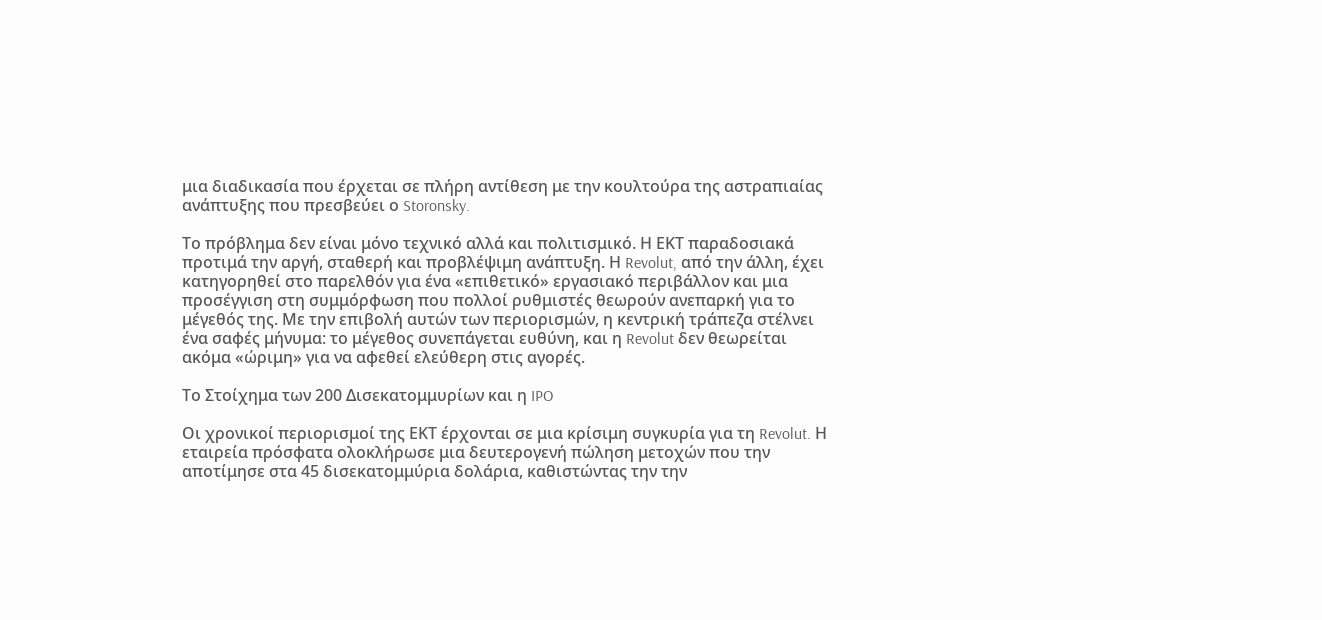μια διαδικασία που έρχεται σε πλήρη αντίθεση με την κουλτούρα της αστραπιαίας ανάπτυξης που πρεσβεύει ο Storonsky.

Το πρόβλημα δεν είναι μόνο τεχνικό αλλά και πολιτισμικό. Η ΕΚΤ παραδοσιακά προτιμά την αργή, σταθερή και προβλέψιμη ανάπτυξη. Η Revolut, από την άλλη, έχει κατηγορηθεί στο παρελθόν για ένα «επιθετικό» εργασιακό περιβάλλον και μια προσέγγιση στη συμμόρφωση που πολλοί ρυθμιστές θεωρούν ανεπαρκή για το μέγεθός της. Με την επιβολή αυτών των περιορισμών, η κεντρική τράπεζα στέλνει ένα σαφές μήνυμα: το μέγεθος συνεπάγεται ευθύνη, και η Revolut δεν θεωρείται ακόμα «ώριμη» για να αφεθεί ελεύθερη στις αγορές.

Το Στοίχημα των 200 Δισεκατομμυρίων και η IPO

Οι χρονικοί περιορισμοί της ΕΚΤ έρχονται σε μια κρίσιμη συγκυρία για τη Revolut. Η εταιρεία πρόσφατα ολοκλήρωσε μια δευτερογενή πώληση μετοχών που την αποτίμησε στα 45 δισεκατομμύρια δολάρια, καθιστώντας την την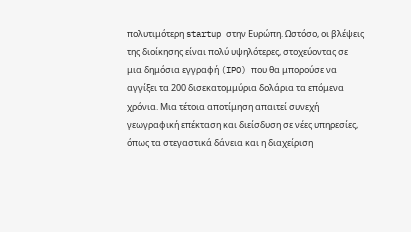πολυτιμότερη startup στην Ευρώπη. Ωστόσο, οι βλέψεις της διοίκησης είναι πολύ υψηλότερες, στοχεύοντας σε μια δημόσια εγγραφή (IPO) που θα μπορούσε να αγγίξει τα 200 δισεκατομμύρια δολάρια τα επόμενα χρόνια. Μια τέτοια αποτίμηση απαιτεί συνεχή γεωγραφική επέκταση και διείσδυση σε νέες υπηρεσίες, όπως τα στεγαστικά δάνεια και η διαχείριση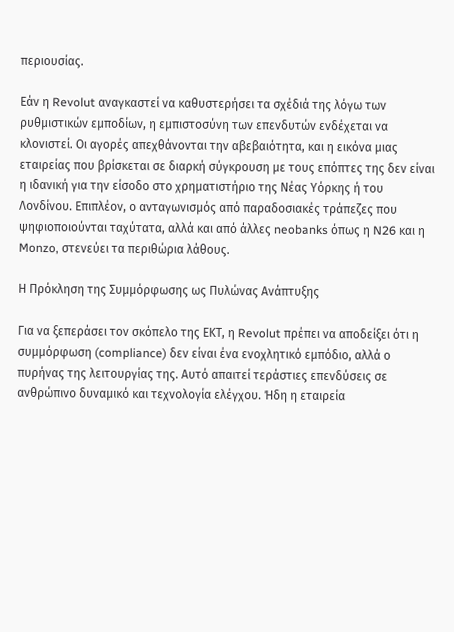περιουσίας.

Εάν η Revolut αναγκαστεί να καθυστερήσει τα σχέδιά της λόγω των ρυθμιστικών εμποδίων, η εμπιστοσύνη των επενδυτών ενδέχεται να κλονιστεί. Οι αγορές απεχθάνονται την αβεβαιότητα, και η εικόνα μιας εταιρείας που βρίσκεται σε διαρκή σύγκρουση με τους επόπτες της δεν είναι η ιδανική για την είσοδο στο χρηματιστήριο της Νέας Υόρκης ή του Λονδίνου. Επιπλέον, ο ανταγωνισμός από παραδοσιακές τράπεζες που ψηφιοποιούνται ταχύτατα, αλλά και από άλλες neobanks όπως η N26 και η Monzo, στενεύει τα περιθώρια λάθους.

Η Πρόκληση της Συμμόρφωσης ως Πυλώνας Ανάπτυξης

Για να ξεπεράσει τον σκόπελο της ΕΚΤ, η Revolut πρέπει να αποδείξει ότι η συμμόρφωση (compliance) δεν είναι ένα ενοχλητικό εμπόδιο, αλλά ο πυρήνας της λειτουργίας της. Αυτό απαιτεί τεράστιες επενδύσεις σε ανθρώπινο δυναμικό και τεχνολογία ελέγχου. Ήδη η εταιρεία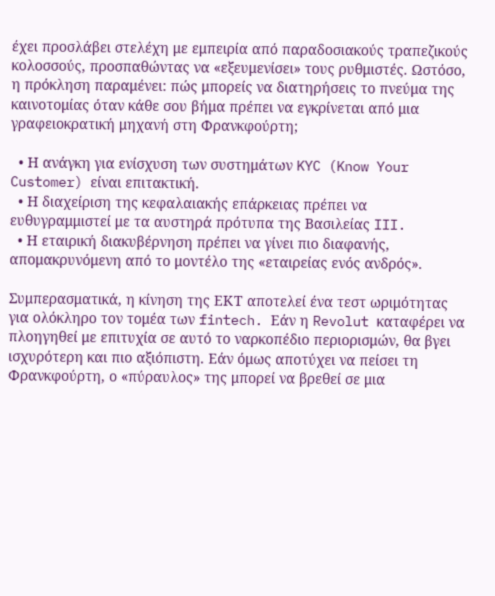έχει προσλάβει στελέχη με εμπειρία από παραδοσιακούς τραπεζικούς κολοσσούς, προσπαθώντας να «εξευμενίσει» τους ρυθμιστές. Ωστόσο, η πρόκληση παραμένει: πώς μπορείς να διατηρήσεις το πνεύμα της καινοτομίας όταν κάθε σου βήμα πρέπει να εγκρίνεται από μια γραφειοκρατική μηχανή στη Φρανκφούρτη;

  • Η ανάγκη για ενίσχυση των συστημάτων KYC (Know Your Customer) είναι επιτακτική.
  • Η διαχείριση της κεφαλαιακής επάρκειας πρέπει να ευθυγραμμιστεί με τα αυστηρά πρότυπα της Βασιλείας III.
  • Η εταιρική διακυβέρνηση πρέπει να γίνει πιο διαφανής, απομακρυνόμενη από το μοντέλο της «εταιρείας ενός ανδρός».

Συμπερασματικά, η κίνηση της ΕΚΤ αποτελεί ένα τεστ ωριμότητας για ολόκληρο τον τομέα των fintech. Εάν η Revolut καταφέρει να πλοηγηθεί με επιτυχία σε αυτό το ναρκοπέδιο περιορισμών, θα βγει ισχυρότερη και πιο αξιόπιστη. Εάν όμως αποτύχει να πείσει τη Φρανκφούρτη, ο «πύραυλος» της μπορεί να βρεθεί σε μια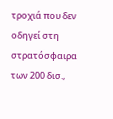τροχιά που δεν οδηγεί στη στρατόσφαιρα των 200 δισ.,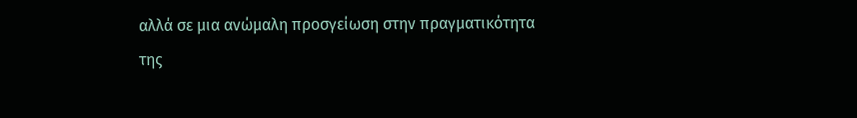αλλά σε μια ανώμαλη προσγείωση στην πραγματικότητα της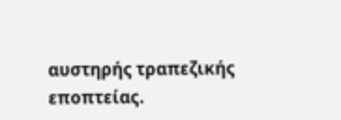αυστηρής τραπεζικής εποπτείας.